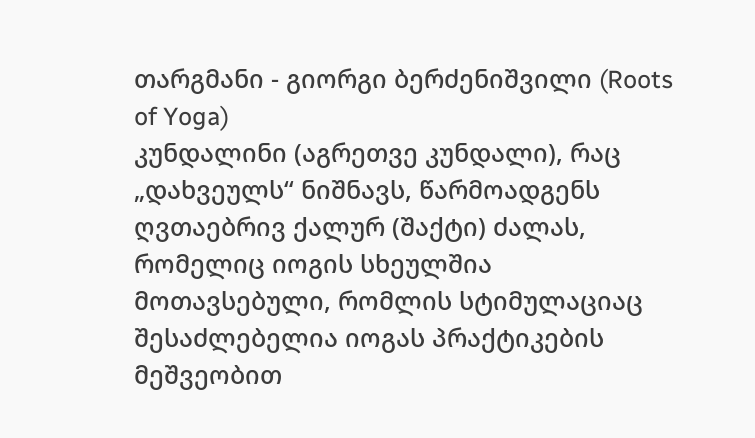თარგმანი - გიორგი ბერძენიშვილი (Roots of Yoga)
კუნდალინი (აგრეთვე კუნდალი), რაც „დახვეულს“ ნიშნავს, წარმოადგენს ღვთაებრივ ქალურ (შაქტი) ძალას, რომელიც იოგის სხეულშია მოთავსებული, რომლის სტიმულაციაც შესაძლებელია იოგას პრაქტიკების მეშვეობით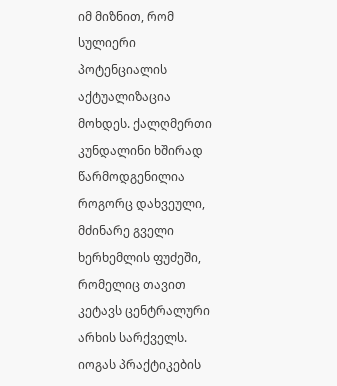იმ მიზნით, რომ სულიერი პოტენციალის აქტუალიზაცია მოხდეს. ქალღმერთი კუნდალინი ხშირად წარმოდგენილია როგორც დახვეული, მძინარე გველი ხერხემლის ფუძეში, რომელიც თავით კეტავს ცენტრალური არხის სარქველს. იოგას პრაქტიკების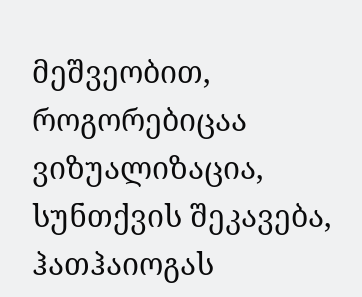მეშვეობით, როგორებიცაა ვიზუალიზაცია, სუნთქვის შეკავება, ჰათჰაიოგას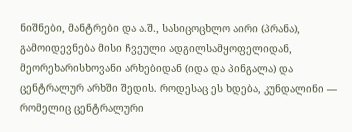ნიშნები, მანტრები და ა.შ., სასიცოცხლო აირი (პრანა), გამოიდევნება მისი ჩვეული ადგილსამყოფელიდან, მეორეხარისხოვანი არხებიდან (იდა და პინგალა) და ცენტრალურ არხში შედის. როდესაც ეს ხდება, კუნდალინი — რომელიც ცენტრალური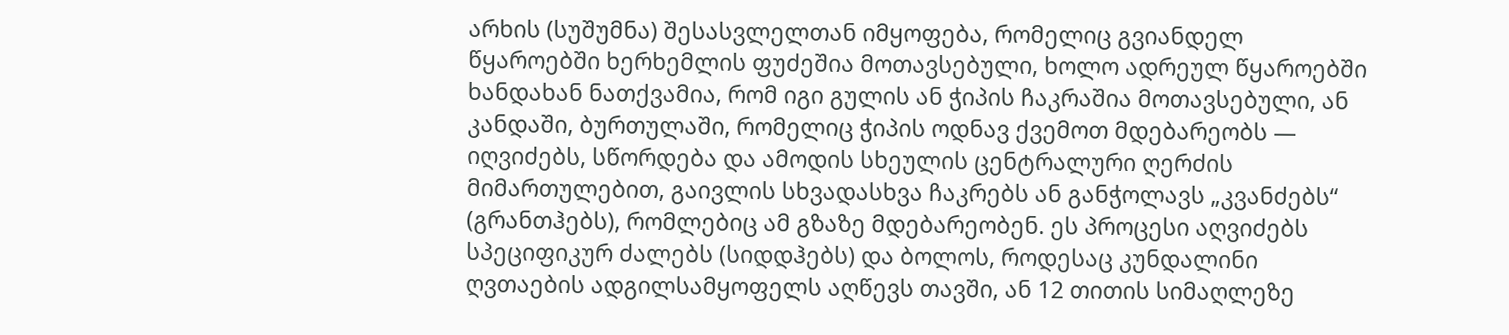არხის (სუშუმნა) შესასვლელთან იმყოფება, რომელიც გვიანდელ წყაროებში ხერხემლის ფუძეშია მოთავსებული, ხოლო ადრეულ წყაროებში ხანდახან ნათქვამია, რომ იგი გულის ან ჭიპის ჩაკრაშია მოთავსებული, ან კანდაში, ბურთულაში, რომელიც ჭიპის ოდნავ ქვემოთ მდებარეობს — იღვიძებს, სწორდება და ამოდის სხეულის ცენტრალური ღერძის მიმართულებით, გაივლის სხვადასხვა ჩაკრებს ან განჭოლავს „კვანძებს“ (გრანთჰებს), რომლებიც ამ გზაზე მდებარეობენ. ეს პროცესი აღვიძებს სპეციფიკურ ძალებს (სიდდჰებს) და ბოლოს, როდესაც კუნდალინი ღვთაების ადგილსამყოფელს აღწევს თავში, ან 12 თითის სიმაღლეზე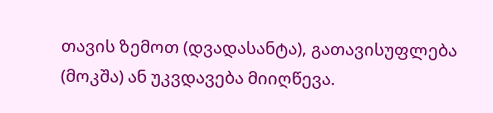თავის ზემოთ (დვადასანტა), გათავისუფლება (მოკშა) ან უკვდავება მიიღწევა.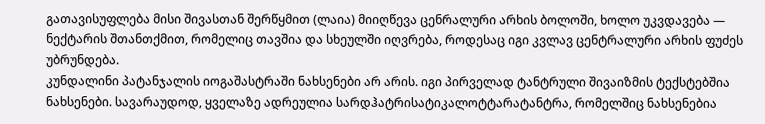გათავისუფლება მისი შივასთან შერწყმით (ლაია) მიიღწევა ცენრალური არხის ბოლოში, ხოლო უკვდავება — ნექტარის შთანთქმით, რომელიც თავშია და სხეულში იღვრება, როდესაც იგი კვლავ ცენტრალური არხის ფუძეს უბრუნდება.
კუნდალინი პატანჯალის იოგაშასტრაში ნახსენები არ არის. იგი პირველად ტანტრული შივაიზმის ტექსტებშია ნახსენები. სავარაუდოდ, ყველაზე ადრეულია სარდჰატრისატიკალოტტარატანტრა, რომელშიც ნახსენებია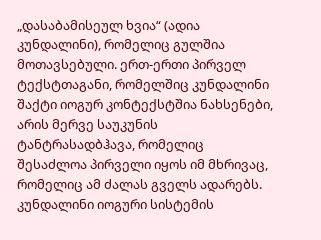„დასაბამისეულ ხვია“ (ადია კუნდალინი), რომელიც გულშია მოთავსებული. ერთ-ერთი პირველ ტექსტთაგანი, რომელშიც კუნდალინი შაქტი იოგურ კონტექსტშია ნახსენები, არის მერვე საუკუნის ტანტრასადბჰავა, რომელიც შესაძლოა პირველი იყოს იმ მხრივაც, რომელიც ამ ძალას გველს ადარებს. კუნდალინი იოგური სისტემის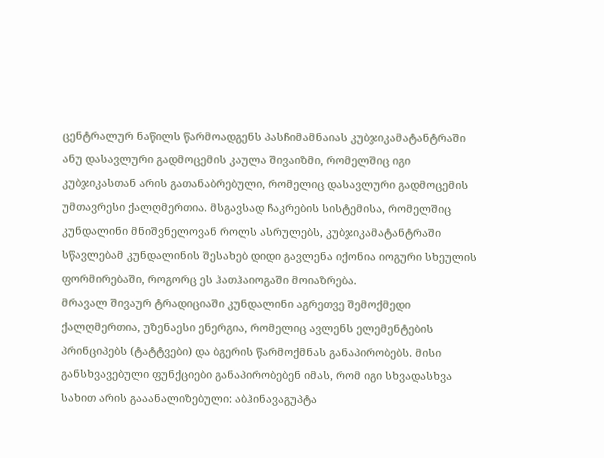ცენტრალურ ნაწილს წარმოადგენს პასჩიმამნაიას კუბჯიკამატანტრაში ანუ დასავლური გადმოცემის კაულა შივაიზმი, რომელშიც იგი კუბჯიკასთან არის გათანაბრებული, რომელიც დასავლური გადმოცემის უმთავრესი ქალღმერთია. მსგავსად ჩაკრების სისტემისა, რომელშიც კუნდალინი მნიშვნელოვან როლს ასრულებს, კუბჯიკამატანტრაში სწავლებამ კუნდალინის შესახებ დიდი გავლენა იქონია იოგური სხეულის ფორმირებაში, როგორც ეს ჰათჰაიოგაში მოიაზრება.
მრავალ შივაურ ტრადიციაში კუნდალინი აგრეთვე შემოქმედი ქალღმერთია, უზენაესი ენერგია, რომელიც ავლენს ელემენტების პრინციპებს (ტატტვები) და ბგერის წარმოქმნას განაპირობებს. მისი განსხვავებული ფუნქციები განაპირობებენ იმას, რომ იგი სხვადასხვა სახით არის გააანალიზებული: აბჰინავაგუპტა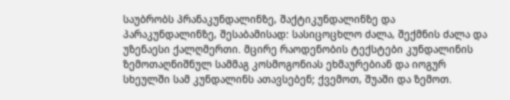საუბრობს პრანაკუნდალინზე, შაქტიკუნდალინზე და პარაკუნდალინზე, შესაბამისად: სასიცოცხლო ძალა, შექმნის ძალა და უზენაესი ქალღმერთი. მცირე რაოდენობის ტექსტები კუნდალინის ზემოთაღნიშნულ სამმაგ კოსმოგონიას ეხმაურებიან და იოგურ სხეულში სამ კუნდალინს ათავსებენ; ქვემოთ, შუაში და ზემოთ.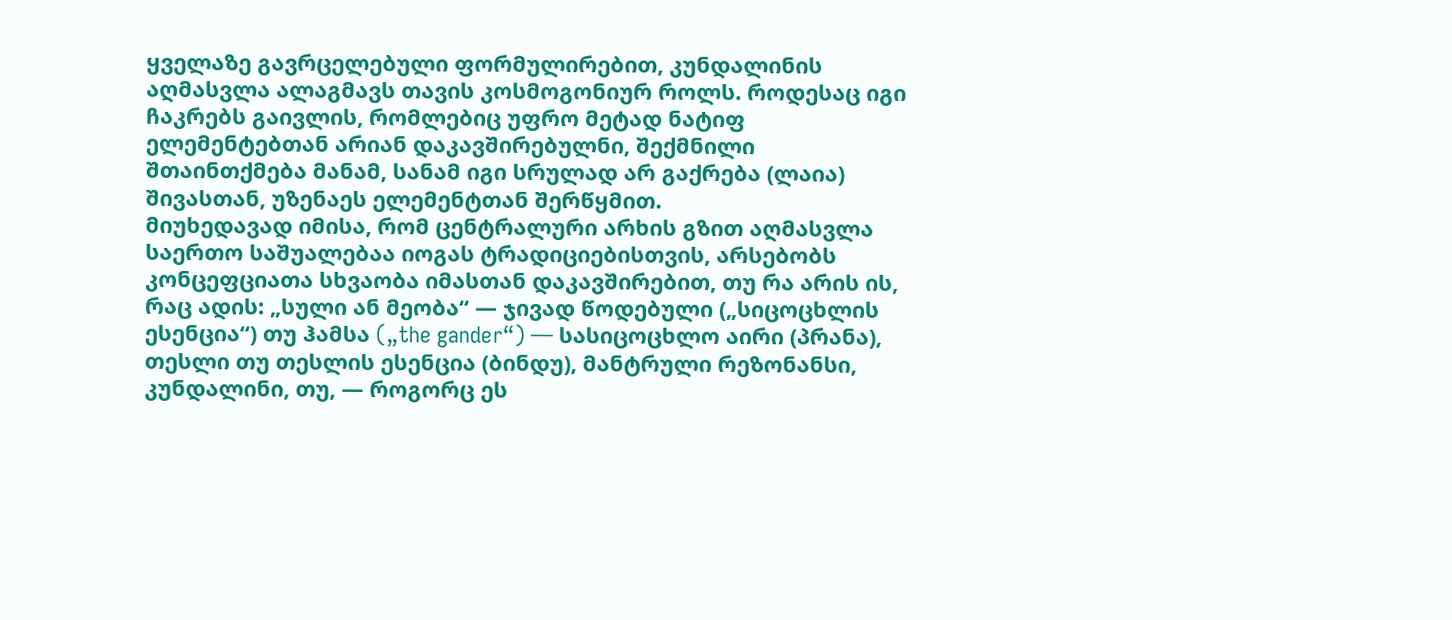ყველაზე გავრცელებული ფორმულირებით, კუნდალინის აღმასვლა ალაგმავს თავის კოსმოგონიურ როლს. როდესაც იგი ჩაკრებს გაივლის, რომლებიც უფრო მეტად ნატიფ ელემენტებთან არიან დაკავშირებულნი, შექმნილი შთაინთქმება მანამ, სანამ იგი სრულად არ გაქრება (ლაია) შივასთან, უზენაეს ელემენტთან შერწყმით.
მიუხედავად იმისა, რომ ცენტრალური არხის გზით აღმასვლა საერთო საშუალებაა იოგას ტრადიციებისთვის, არსებობს კონცეფციათა სხვაობა იმასთან დაკავშირებით, თუ რა არის ის, რაც ადის: „სული ან მეობა“ — ჯივად წოდებული („სიცოცხლის ესენცია“) თუ ჰამსა („the gander“) — სასიცოცხლო აირი (პრანა), თესლი თუ თესლის ესენცია (ბინდუ), მანტრული რეზონანსი, კუნდალინი, თუ, — როგორც ეს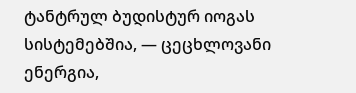ტანტრულ ბუდისტურ იოგას სისტემებშია, — ცეცხლოვანი ენერგია,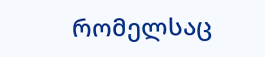რომელსაც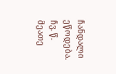ჩანდალი ეწოდება. ჩვ. წ. მეათე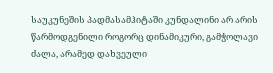საუკუნეშის პადმასამჰიტაში კუნდალინი არ არის წარმოდგენილი როგორც დინამიკური, გამჭოლავი ძალა, არამედ დახვეული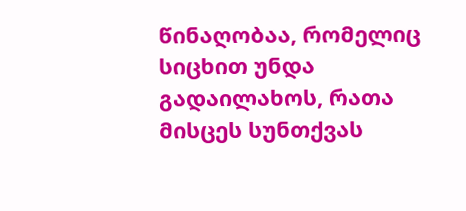წინაღობაა, რომელიც სიცხით უნდა გადაილახოს, რათა მისცეს სუნთქვას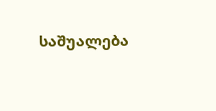საშუალება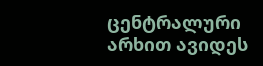ცენტრალური არხით ავიდეს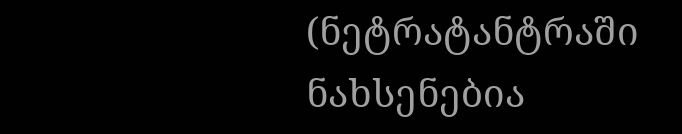(ნეტრატანტრაში ნახსენებია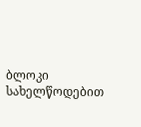ბლოკი სახელწოდებით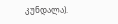კუნდალა).